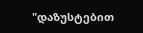"დაზუსტებით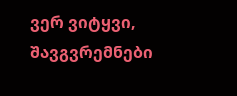ვერ ვიტყვი, შავგვრემნები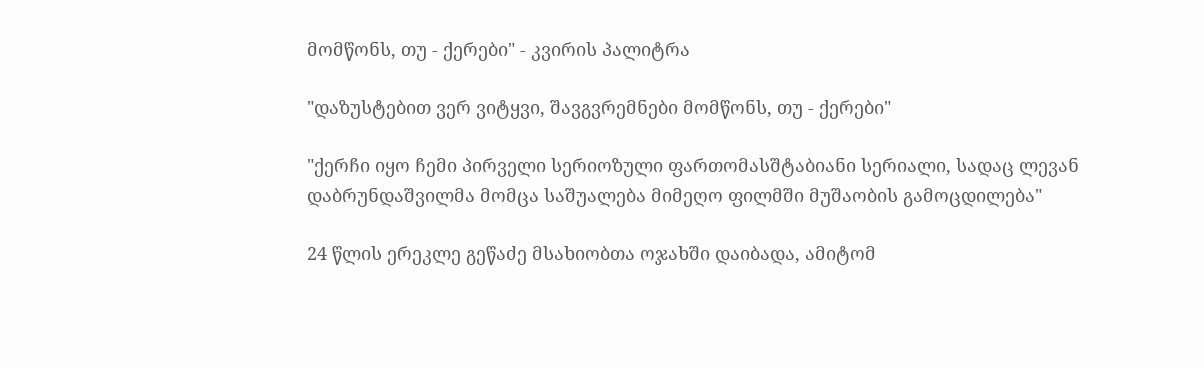მომწონს, თუ - ქერები" - კვირის პალიტრა

"დაზუსტებით ვერ ვიტყვი, შავგვრემნები მომწონს, თუ - ქერები"

"ქერჩი იყო ჩემი პირველი სერიოზული ფართომასშტაბიანი სერიალი, სადაც ლევან დაბრუნდაშვილმა მომცა საშუალება მიმეღო ფილმში მუშაობის გამოცდილება"

24 წლის ერეკლე გეწაძე მსახიობთა ოჯახში დაიბადა, ამიტომ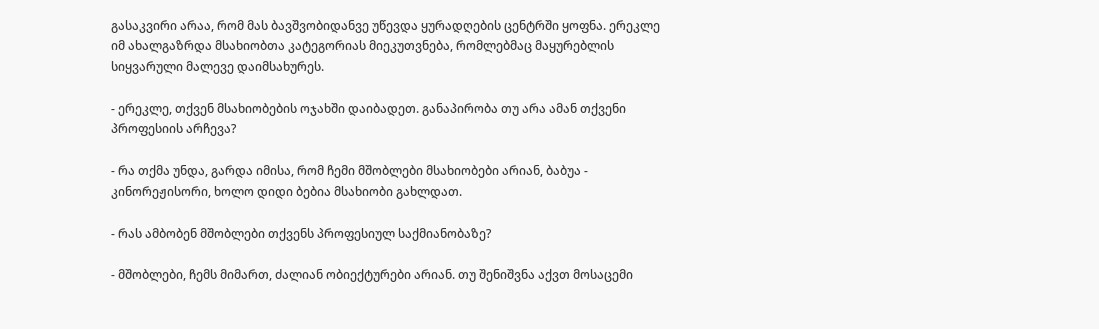გასაკვირი არაა, რომ მას ბავშვობიდანვე უწევდა ყურადღების ცენტრში ყოფნა. ერეკლე იმ ახალგაზრდა მსახიობთა კატეგორიას მიეკუთვნება, რომლებმაც მაყურებლის სიყვარული მალევე დაიმსახურეს.

- ერეკლე, თქვენ მსახიობების ოჯახში დაიბადეთ. განაპირობა თუ არა ამან თქვენი პროფესიის არჩევა?

- რა თქმა უნდა, გარდა იმისა, რომ ჩემი მშობლები მსახიობები არიან, ბაბუა - კინორეჟისორი, ხოლო დიდი ბებია მსახიობი გახლდათ.

- რას ამბობენ მშობლები თქვენს პროფესიულ საქმიანობაზე?

- მშობლები, ჩემს მიმართ, ძალიან ობიექტურები არიან. თუ შენიშვნა აქვთ მოსაცემი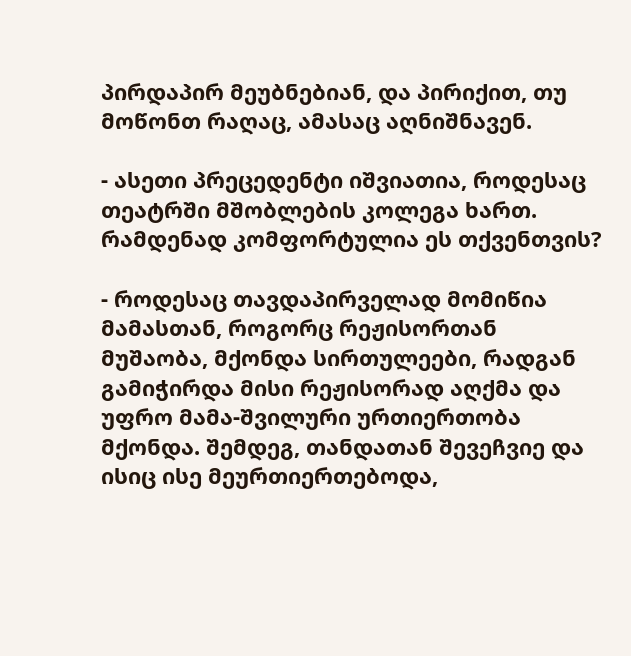პირდაპირ მეუბნებიან, და პირიქით, თუ მოწონთ რაღაც, ამასაც აღნიშნავენ.

- ასეთი პრეცედენტი იშვიათია, როდესაც თეატრში მშობლების კოლეგა ხართ. რამდენად კომფორტულია ეს თქვენთვის?

- როდესაც თავდაპირველად მომიწია მამასთან, როგორც რეჟისორთან მუშაობა, მქონდა სირთულეები, რადგან გამიჭირდა მისი რეჟისორად აღქმა და უფრო მამა-შვილური ურთიერთობა მქონდა. შემდეგ, თანდათან შევეჩვიე და ისიც ისე მეურთიერთებოდა,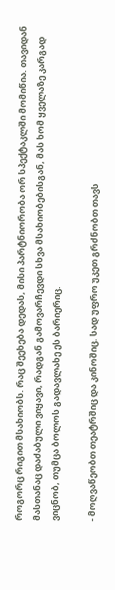როგორც რიგით მსახიობს. რაც შეეხება დედას, მისი პარტნიორობა ორ სპექტაკლში მომიწია. თავიდან მასთანაც დაძაბული ვიყავი, რადგან გამოვარჩევდი სხვა მსახიობებისგან, მას ხომ ყველაზე კარგად ვიცნობ, თუმცა ბოლოს გადავლახე ეს ბარიერიც.

- მოღვაწეობთ თეატრშიც და კინოშიც. სად უფრო უკეთ გრძნობთ თავს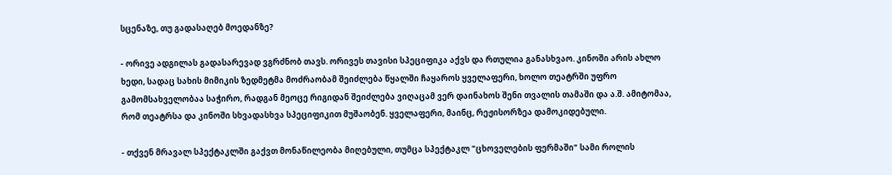სცენაზე, თუ გადასაღებ მოედანზე?

- ორივე ადგილას გადასარევად ვგრძნობ თავს. ორივეს თავისი სპეციფიკა აქვს და რთულია განასხვაო. კინოში არის ახლო ხედი, სადაც სახის მიმიკის ზედმეტმა მოძრაობამ შეიძლება წყალში ჩაყაროს ყველაფერი, ხოლო თეატრში უფრო გამომსახველობაა საჭირო, რადგან მეოცე რიგიდან შეიძლება ვიღაცამ ვერ დაინახოს შენი თვალის თამაში და ა.შ. ამიტომაა, რომ თეატრსა და კინოში სხვადასხვა სპეციფიკით მუშაობენ. ყველაფერი, მაინც, რეჟისორზეა დამოკიდებული.

- თქვენ მრავალ სპექტაკლში გაქვთ მონაწილეობა მიღებული, თუმცა სპექტაკლ "ცხოველების ფერმაში" სამი როლის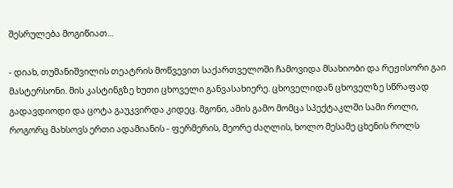შესრულება მოგიწიათ...

- დიახ, თუმანიშვილის თეატრის მოწვევით საქართველოში ჩამოვიდა მსახიობი და რეჟისორი გაი მასტერსონი. მის კასტინგზე ხუთი ცხოველი განვასახიერე. ცხოველიდან ცხოველზე სწრაფად გადავდიოდი და ცოტა გაუკვირდა კიდეც. მგონი, ამის გამო მომცა სპექტაკლში სამი როლი, როგორც მახსოვს ერთი ადამიანის - ფერმერის, მეორე ძაღლის, ხოლო მესამე ცხენის როლს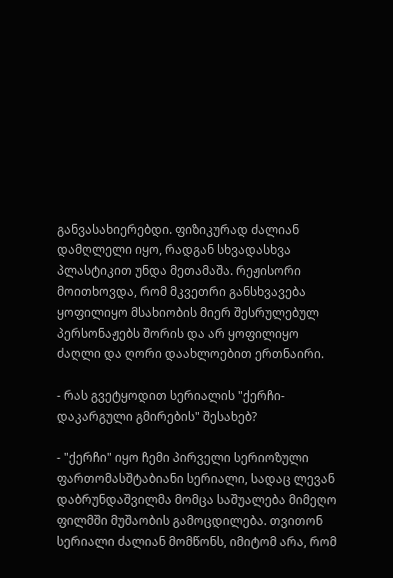განვასახიერებდი. ფიზიკურად ძალიან დამღლელი იყო, რადგან სხვადასხვა პლასტიკით უნდა მეთამაშა. რეჟისორი მოითხოვდა, რომ მკვეთრი განსხვავება ყოფილიყო მსახიობის მიერ შესრულებულ პერსონაჟებს შორის და არ ყოფილიყო ძაღლი და ღორი დაახლოებით ერთნაირი.

- რას გვეტყოდით სერიალის "ქერჩი-დაკარგული გმირების" შესახებ?

- "ქერჩი" იყო ჩემი პირველი სერიოზული ფართომასშტაბიანი სერიალი, სადაც ლევან დაბრუნდაშვილმა მომცა საშუალება მიმეღო ფილმში მუშაობის გამოცდილება. თვითონ სერიალი ძალიან მომწონს, იმიტომ არა, რომ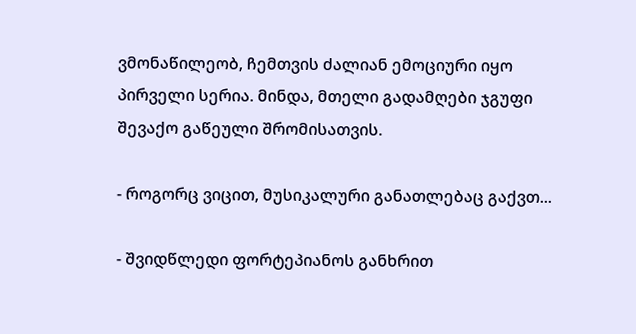ვმონაწილეობ, ჩემთვის ძალიან ემოციური იყო პირველი სერია. მინდა, მთელი გადამღები ჯგუფი შევაქო გაწეული შრომისათვის.

- როგორც ვიცით, მუსიკალური განათლებაც გაქვთ...

- შვიდწლედი ფორტეპიანოს განხრით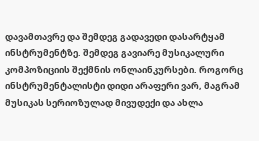დავამთავრე და შემდეგ გადავედი დასარტყამ ინსტრუმენტზე. შემდეგ გავიარე მუსიკალური კომპოზიციის შექმნის ონლაინკურსები. როგორც ინსტრუმენტალისტი დიდი არაფერი ვარ, მაგრამ მუსიკას სერიოზულად მივუდექი და ახლა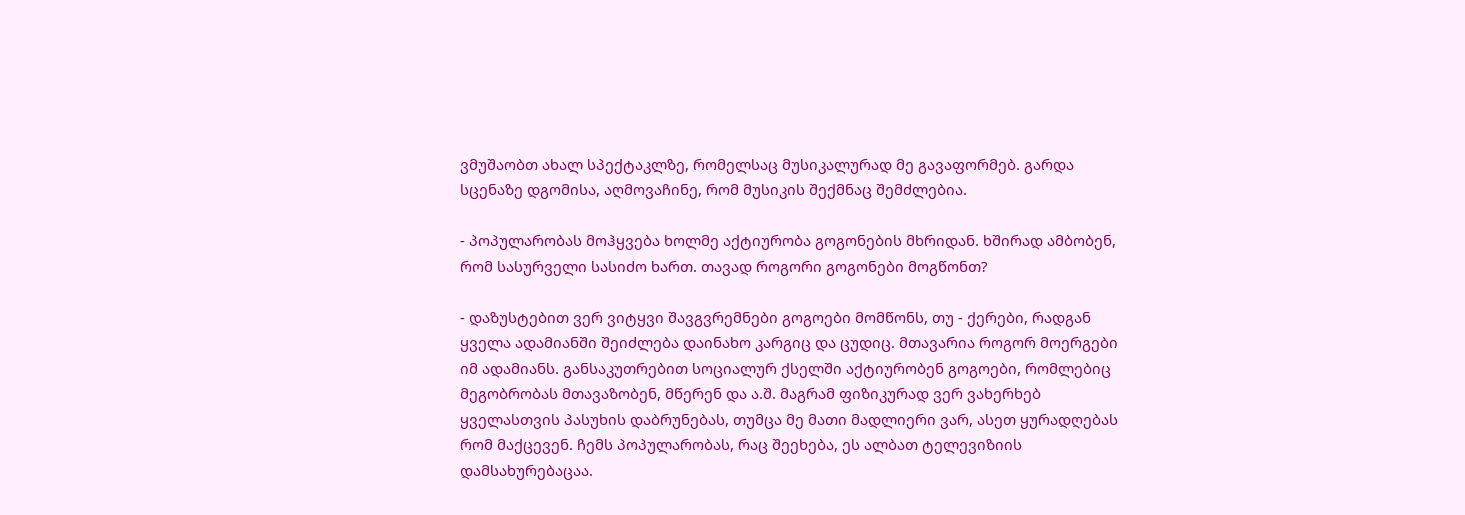ვმუშაობთ ახალ სპექტაკლზე, რომელსაც მუსიკალურად მე გავაფორმებ. გარდა სცენაზე დგომისა, აღმოვაჩინე, რომ მუსიკის შექმნაც შემძლებია.

- პოპულარობას მოჰყვება ხოლმე აქტიურობა გოგონების მხრიდან. ხშირად ამბობენ, რომ სასურველი სასიძო ხართ. თავად როგორი გოგონები მოგწონთ?

- დაზუსტებით ვერ ვიტყვი შავგვრემნები გოგოები მომწონს, თუ - ქერები, რადგან ყველა ადამიანში შეიძლება დაინახო კარგიც და ცუდიც. მთავარია როგორ მოერგები იმ ადამიანს. განსაკუთრებით სოციალურ ქსელში აქტიურობენ გოგოები, რომლებიც მეგობრობას მთავაზობენ, მწერენ და ა.შ. მაგრამ ფიზიკურად ვერ ვახერხებ ყველასთვის პასუხის დაბრუნებას, თუმცა მე მათი მადლიერი ვარ, ასეთ ყურადღებას რომ მაქცევენ. ჩემს პოპულარობას, რაც შეეხება, ეს ალბათ ტელევიზიის დამსახურებაცაა.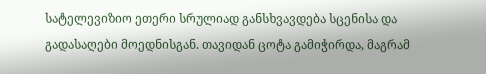სატელევიზიო ეთერი სრულიად განსხვავდება სცენისა და გადასაღები მოედნისგან. თავიდან ცოტა გამიჭირდა, მაგრამ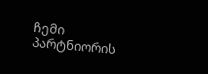ჩემი პარტნიორის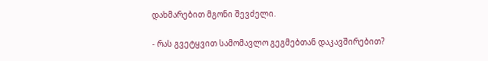დახმარებით მგონი შევძელი.

- რას გვეტყვით სამომავლო გეგმებთან დაკავშირებით?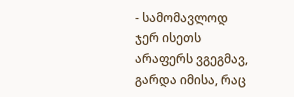- სამომავლოდ ჯერ ისეთს არაფერს ვგეგმავ, გარდა იმისა, რაც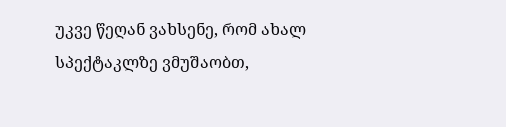უკვე წეღან ვახსენე, რომ ახალ სპექტაკლზე ვმუშაობთ,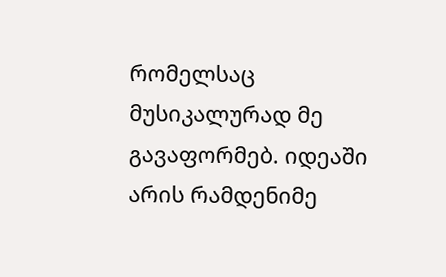რომელსაც მუსიკალურად მე გავაფორმებ. იდეაში არის რამდენიმე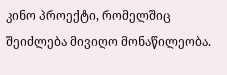კინო პროექტი, რომელშიც შეიძლება მივიღო მონაწილეობა.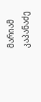მარიამ კაპანაძე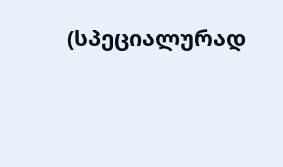(სპეციალურად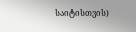საიტისთვის)